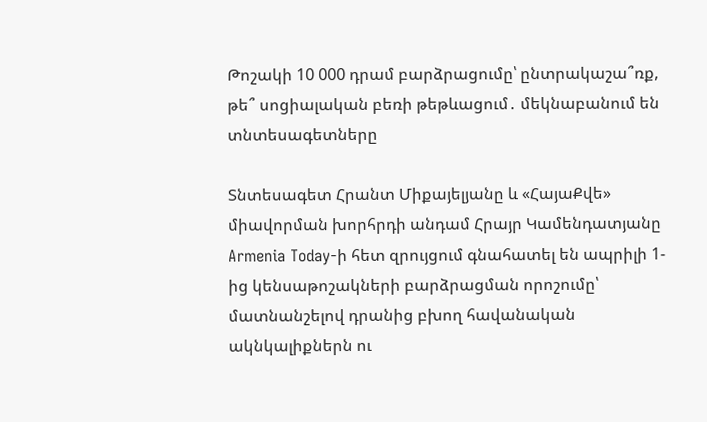Թոշակի 10 000 դրամ բարձրացումը՝ ընտրակաշա՞ռք, թե՞ սոցիալական բեռի թեթևացում․ մեկնաբանում են տնտեսագետները

Տնտեսագետ Հրանտ Միքայելյանը և «ՀայաՔվե» միավորման խորհրդի անդամ Հրայր Կամենդատյանը Armenia Today-ի հետ զրույցում գնահատել են ապրիլի 1-ից կենսաթոշակների բարձրացման որոշումը՝ մատնանշելով դրանից բխող հավանական ակնկալիքներն ու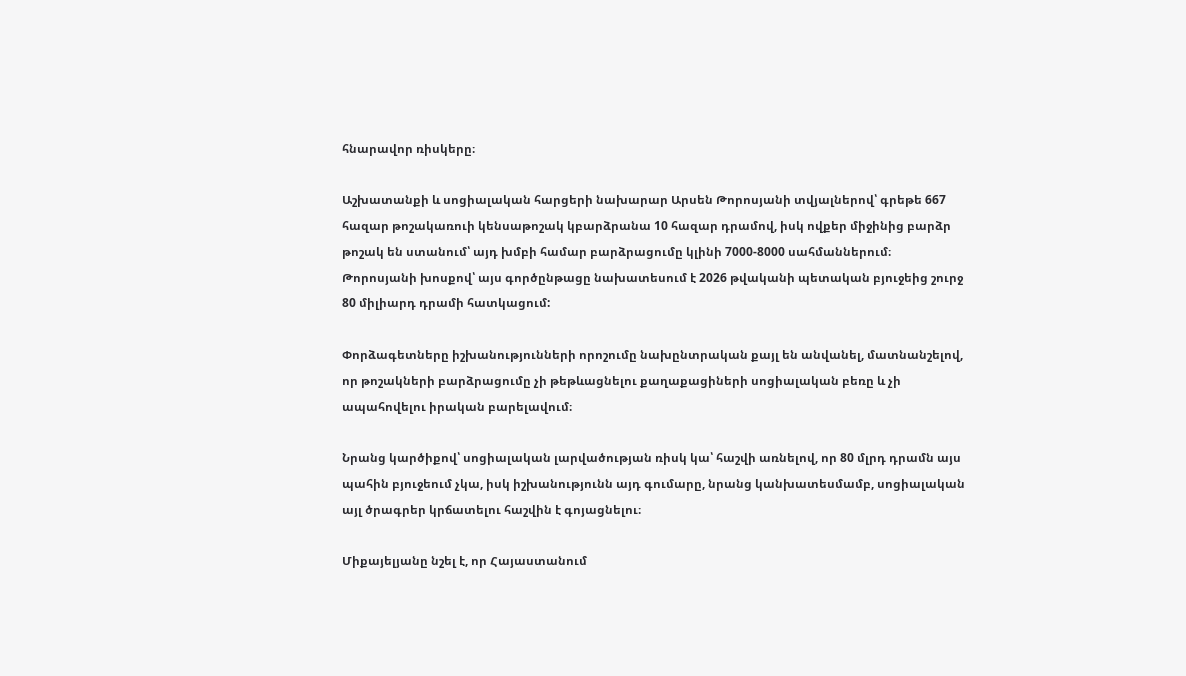հնարավոր ռիսկերը։

Աշխատանքի և սոցիալական հարցերի նախարար Արսեն Թորոսյանի տվյալներով՝ գրեթե 667 հազար թոշակառուի կենսաթոշակ կբարձրանա 10 հազար դրամով, իսկ ովքեր միջինից բարձր թոշակ են ստանում՝ այդ խմբի համար բարձրացումը կլինի 7000-8000 սահմաններում։ Թորոսյանի խոսքով՝ այս գործընթացը նախատեսում է 2026 թվականի պետական բյուջեից շուրջ 80 միլիարդ դրամի հատկացում:

Փորձագետները իշխանությունների որոշումը նախընտրական քայլ են անվանել, մատնանշելով, որ թոշակների բարձրացումը չի թեթևացնելու քաղաքացիների սոցիալական բեռը և չի ապահովելու իրական բարելավում։

Նրանց կարծիքով՝ սոցիալական լարվածության ռիսկ կա՝ հաշվի առնելով, որ 80 մլրդ դրամն այս պահին բյուջեում չկա, իսկ իշխանությունն այդ գումարը, նրանց կանխատեսմամբ, սոցիալական այլ ծրագրեր կրճատելու հաշվին է գոյացնելու։

Միքայելյանը նշել է, որ Հայաստանում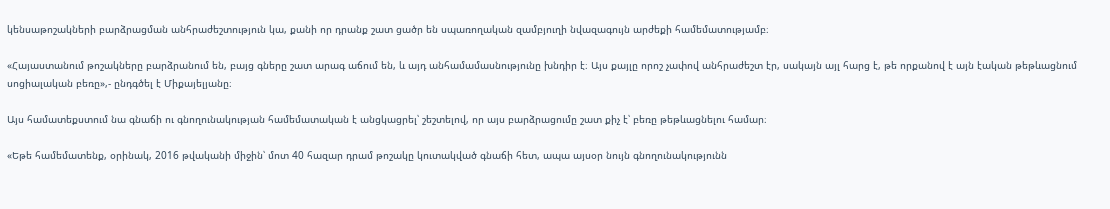կենսաթոշակների բարձրացման անհրաժեշտություն կա, քանի որ դրանք շատ ցածր են սպառողական զամբյուղի նվազագույն արժեքի համեմատությամբ։

«Հայաստանում թոշակները բարձրանում են, բայց գները շատ արագ աճում են, և այդ անհամամասնությունը խնդիր է։ Այս քայլը որոշ չափով անհրաժեշտ էր, սակայն այլ հարց է, թե որքանով է այն էական թեթևացնում սոցիալական բեռը»,- ընդգծել է Միքայելյանը։

Այս համատեքստում նա գնաճի ու գնողունակության համեմատական է անցկացրել՝ շեշտելով, որ այս բարձրացումը շատ քիչ է՝ բեռը թեթևացնելու համար։

«Եթե համեմատենք, օրինակ, 2016 թվականի միջին՝ մոտ 40 հազար դրամ թոշակը կուտակված գնաճի հետ, ապա այսօր նույն գնողունակությունն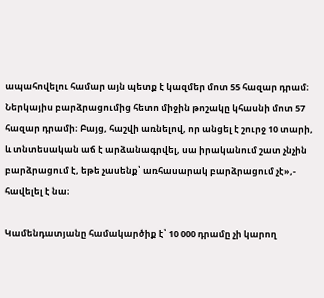ապահովելու համար այն պետք է կազմեր մոտ 55 հազար դրամ։ Ներկայիս բարձրացումից հետո միջին թոշակը կհասնի մոտ 57 հազար դրամի։ Բայց, հաշվի առնելով, որ անցել է շուրջ 10 տարի, և տնտեսական աճ է արձանագրվել, սա իրականում շատ չնչին բարձրացում է, եթե չասենք՝ առհասարակ բարձրացում չէ»,- հավելել է նա։

Կամենդատյանը համակարծիք է՝ 10 000 դրամը չի կարող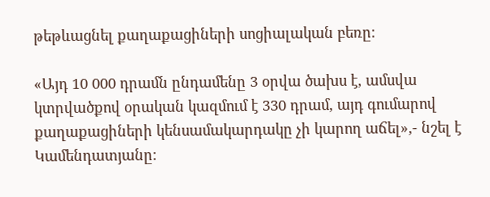թեթևացնել քաղաքացիների սոցիալական բեռը։

«Այդ 10 000 դրամն ընդամենը 3 օրվա ծախս է, ամսվա կտրվածքով օրական կազմում է 330 դրամ, այդ գումարով քաղաքացիների կենսամակարդակը չի կարող աճել»,- նշել է Կամենդատյանը։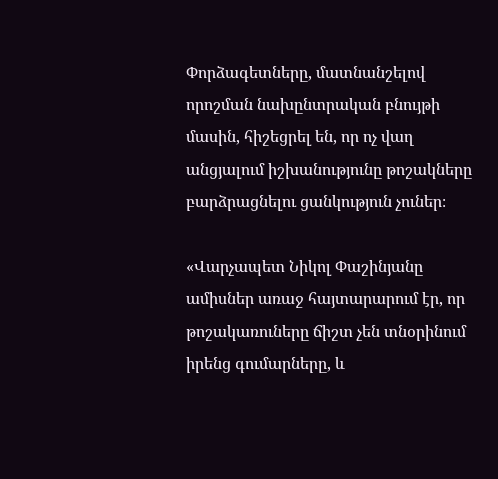Փորձագետները, մատնանշելով որոշման նախընտրական բնույթի մասին, հիշեցրել են, որ ոչ վաղ անցյալում իշխանությունը թոշակները բարձրացնելու ցանկություն չուներ։

«Վարչապետ Նիկոլ Փաշինյանը ամիսներ առաջ հայտարարում էր, որ թոշակառուները ճիշտ չեն տնօրինում իրենց գումարները, և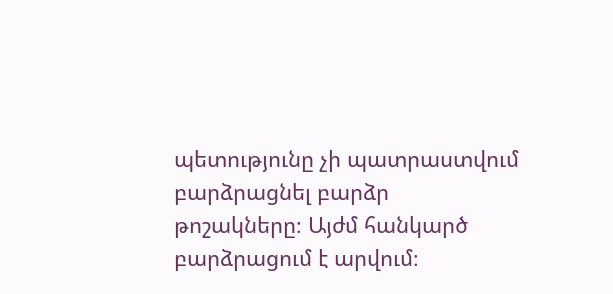պետությունը չի պատրաստվում բարձրացնել բարձր թոշակները։ Այժմ հանկարծ բարձրացում է արվում։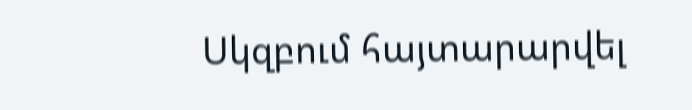Սկզբում հայտարարվել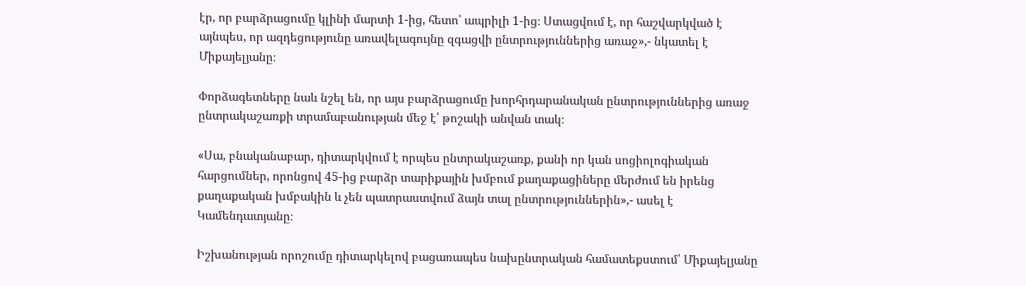էր, որ բարձրացումը կլինի մարտի 1-ից, հետո՝ ապրիլի 1-ից։ Ստացվում է, որ հաշվարկված է այնպես, որ ազդեցությունը առավելագույնը զգացվի ընտրություններից առաջ»,- նկատել է Միքայելյանը։

Փորձագետները նաև նշել են, որ այս բարձրացումը խորհրդարանական ընտրություններից առաջ ընտրակաշառքի տրամաբանության մեջ է՝ թոշակի անվան տակ։

«Սա, բնականաբար, դիտարկվում է որպես ընտրակաշառք, քանի որ կան սոցիոլոգիական հարցումներ, որոնցով 45-ից բարձր տարիքային խմբում քաղաքացիները մերժում են իրենց քաղաքական խմբակին և չեն պատրաստվում ձայն տալ ընտրություններին»,- ասել է Կամենդատյանը։

Իշխանության որոշումը դիտարկելով բացառապես նախընտրական համատեքստում՝ Միքայելյանը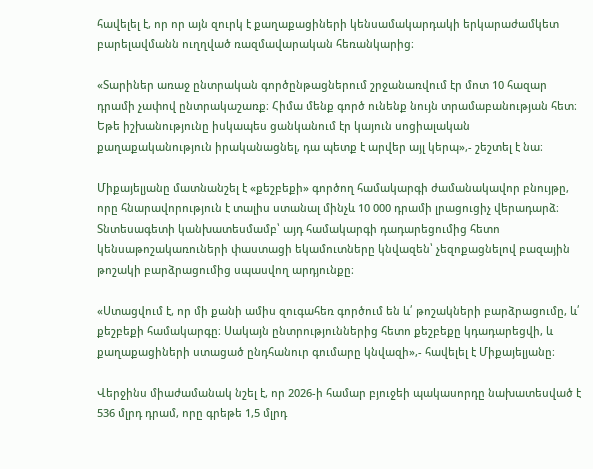հավելել է, որ որ այն զուրկ է քաղաքացիների կենսամակարդակի երկարաժամկետ բարելավմանն ուղղված ռազմավարական հեռանկարից։

«Տարիներ առաջ ընտրական գործընթացներում շրջանառվում էր մոտ 10 հազար դրամի չափով ընտրակաշառք։ Հիմա մենք գործ ունենք նույն տրամաբանության հետ։ Եթե իշխանությունը իսկապես ցանկանում էր կայուն սոցիալական քաղաքականություն իրականացնել, դա պետք է արվեր այլ կերպ»,- շեշտել է նա։

Միքայելյանը մատնանշել է «քեշբեքի» գործող համակարգի ժամանակավոր բնույթը, որը հնարավորություն է տալիս ստանալ մինչև 10 000 դրամի լրացուցիչ վերադարձ։ Տնտեսագետի կանխատեսմամբ՝ այդ համակարգի դադարեցումից հետո կենսաթոշակառուների փաստացի եկամուտները կնվազեն՝ չեզոքացնելով բազային թոշակի բարձրացումից սպասվող արդյունքը։

«Ստացվում է, որ մի քանի ամիս զուգահեռ գործում են և՛ թոշակների բարձրացումը, և՛ քեշբեքի համակարգը։ Սակայն ընտրություններից հետո քեշբեքը կդադարեցվի, և քաղաքացիների ստացած ընդհանուր գումարը կնվազի»,- հավելել է Միքայելյանը։

Վերջինս միաժամանակ նշել է, որ 2026-ի համար բյուջեի պակասորդը նախատեսված է 536 մլրդ դրամ, որը գրեթե 1,5 մլրդ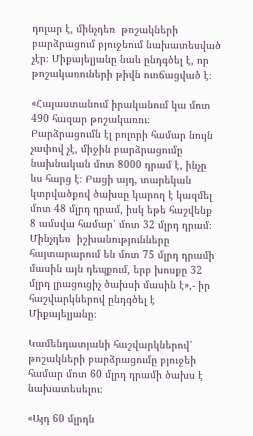դոլար է, մինչդեռ  թոշակների բարձրացում բյուջեում նախատեսված չէր։ Միքայելյանը նաև ընդգծել է, որ թոշակառուների թիվն ուռճացված է։

«Հայաստանում իրականում կա մոտ 490 հազար թոշակառու։ Բարձրացումն էլ բոլորի համար նույն չափով չէ, միջին բարձրացումը նախնական մոտ 8000 դրամ է, ինչը ևս հարց է։ Բացի այդ, տարեկան կտրվածքով ծախսը կարող է կազմել մոտ 48 մլրդ դրամ, իսկ եթե հաշվենք 8 ամսվա համար՝ մոտ 32 մլրդ դրամ։ Մինչդեռ  իշխանությունները հայտարարում են մոտ 75 մլրդ դրամի մասին այն դեպքում, երբ խոսքը 32 մլրդ լրացուցիչ ծախսի մասին է»,- իր հաշվարկներով ընդգծել է Միքայելյանը։

Կամենդատյանի հաշվարկներով՝ թոշակների բարձրացումը բյուջեի համար մոտ 60 մլրդ դրամի ծախս է նախատեսելու։

«Այդ 60 մլրդն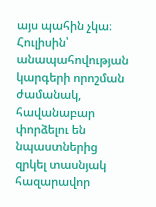այս պահին չկա։ Հուլիսին՝ անապահովության կարգերի որոշման ժամանակ, հավանաբար փորձելու են նպաստներից զրկել տասնյակ հազարավոր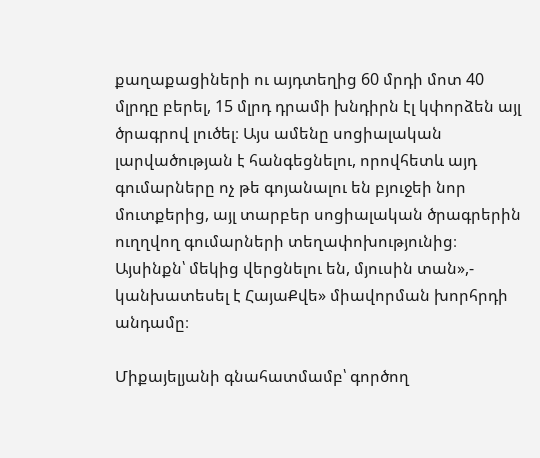քաղաքացիների ու այդտեղից 60 մրդի մոտ 40 մլրդը բերել, 15 մլրդ դրամի խնդիրն էլ կփորձեն այլ ծրագրով լուծել։ Այս ամենը սոցիալական լարվածության է հանգեցնելու, որովհետև այդ գումարները ոչ թե գոյանալու են բյուջեի նոր մուտքերից, այլ տարբեր սոցիալական ծրագրերին ուղղվող գումարների տեղափոխությունից։ Այսինքն՝ մեկից վերցնելու են, մյուսին տան»,- կանխատեսել է ՀայաՔվե» միավորման խորհրդի անդամը։

Միքայելյանի գնահատմամբ՝ գործող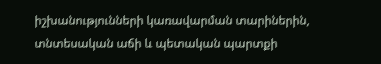իշխանությունների կառավարման տարիներին, տնտեսական աճի և պետական պարտքի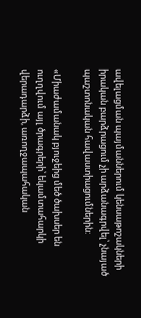ավելացման պայմաններում կենսաթոշակների իրական բարձրացում չի արձանագրվել՝ չնայած պաշտոնական հավաստիացումներին:

«Միաժամանակ բյուջեից մեծ ծախսեր են ուղղվում այլ ծրագրերի՝ եկամտահարկի վերադարձի, առողջապահական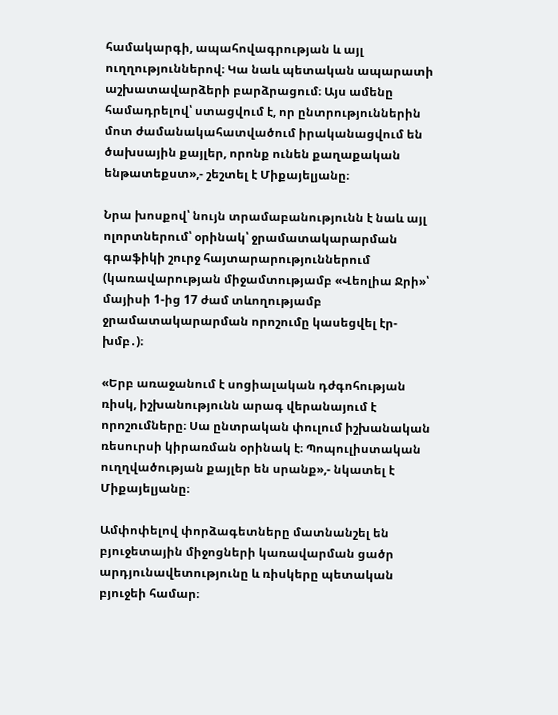համակարգի, ապահովագրության և այլ ուղղություններով։ Կա նաև պետական ապարատի աշխատավարձերի բարձրացում։ Այս ամենը համադրելով՝ ստացվում է, որ ընտրություններին մոտ ժամանակահատվածում իրականացվում են ծախսային քայլեր, որոնք ունեն քաղաքական ենթատեքստ»,- շեշտել է Միքայելյանը։

Նրա խոսքով՝ նույն տրամաբանությունն է նաև այլ ոլորտներում՝ օրինակ՝ ջրամատակարարման գրաֆիկի շուրջ հայտարարություններում (կառավարության միջամտությամբ «Վեոլիա Ջրի»՝ մայիսի 1-ից 17 ժամ տևողությամբ ջրամատակարարման որոշումը կասեցվել էր-խմբ․)։

«Երբ առաջանում է սոցիալական դժգոհության ռիսկ, իշխանությունն արագ վերանայում է որոշումները։ Սա ընտրական փուլում իշխանական ռեսուրսի կիրառման օրինակ է։ Պոպուլիստական ուղղվածության քայլեր են սրանք»,- նկատել է Միքայելյանը։

Ամփոփելով փորձագետները մատնանշել են բյուջետային միջոցների կառավարման ցածր արդյունավետությունը և ռիսկերը պետական բյուջեի համար։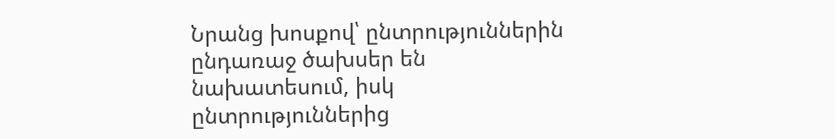Նրանց խոսքով՝ ընտրություններին ընդառաջ ծախսեր են նախատեսում, իսկ ընտրություններից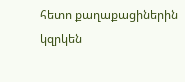հետո քաղաքացիներին կզրկեն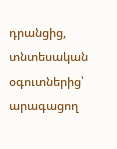դրանցից, տնտեսական օգուտներից՝ արագացող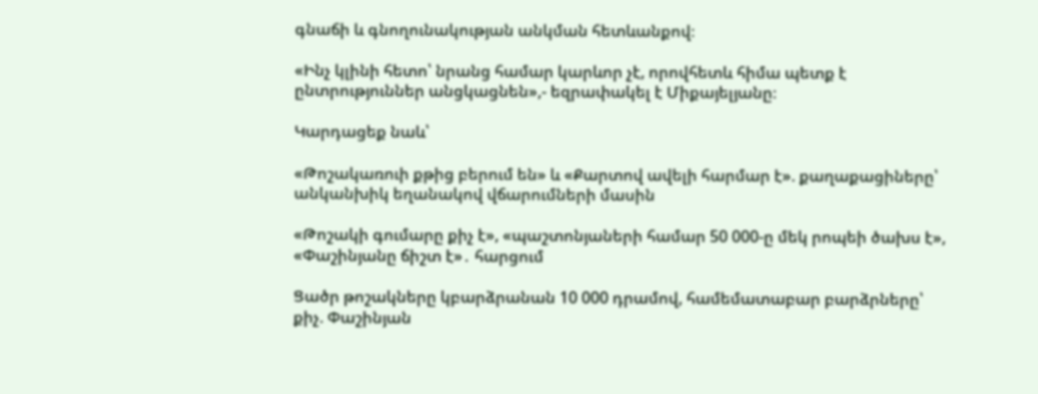գնաճի և գնողունակության անկման հետևանքով։

«Ինչ կլինի հետո՝ նրանց համար կարևոր չէ, որովհետև հիմա պետք է ընտրություններ անցկացնեն»,- եզրափակել է Միքայելյանը։

Կարդացեք նաև՝

«Թոշակառուի քթից բերում են» և «Քարտով ավելի հարմար է». քաղաքացիները՝ անկանխիկ եղանակով վճարումների մասին

«Թոշակի գումարը քիչ է», «պաշտոնյաների համար 50 000-ը մեկ րոպեի ծախս է», «Փաշինյանը ճիշտ է»․ հարցում

Ցածր թոշակները կբարձրանան 10 000 դրամով, համեմատաբար բարձրները՝ քիչ. Փաշինյան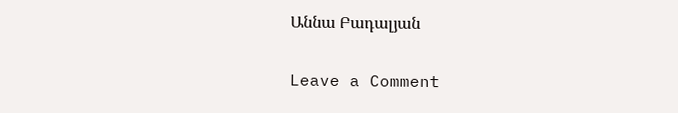Աննա Բադալյան

Leave a Comment